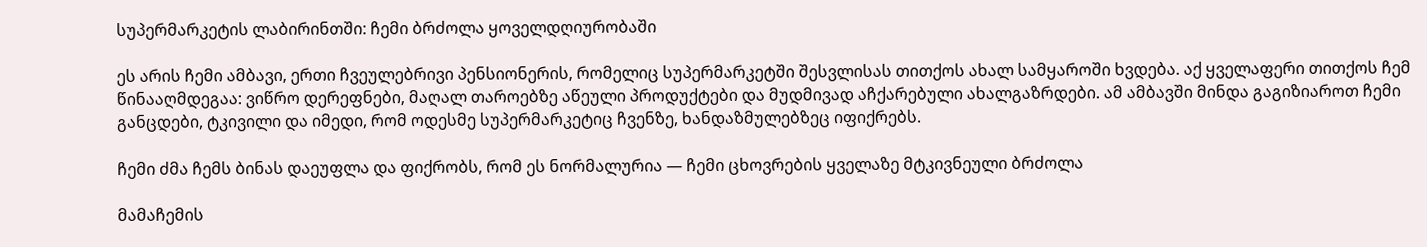სუპერმარკეტის ლაბირინთში: ჩემი ბრძოლა ყოველდღიურობაში

ეს არის ჩემი ამბავი, ერთი ჩვეულებრივი პენსიონერის, რომელიც სუპერმარკეტში შესვლისას თითქოს ახალ სამყაროში ხვდება. აქ ყველაფერი თითქოს ჩემ წინააღმდეგაა: ვიწრო დერეფნები, მაღალ თაროებზე აწეული პროდუქტები და მუდმივად აჩქარებული ახალგაზრდები. ამ ამბავში მინდა გაგიზიაროთ ჩემი განცდები, ტკივილი და იმედი, რომ ოდესმე სუპერმარკეტიც ჩვენზე, ხანდაზმულებზეც იფიქრებს.

ჩემი ძმა ჩემს ბინას დაეუფლა და ფიქრობს, რომ ეს ნორმალურია — ჩემი ცხოვრების ყველაზე მტკივნეული ბრძოლა

მამაჩემის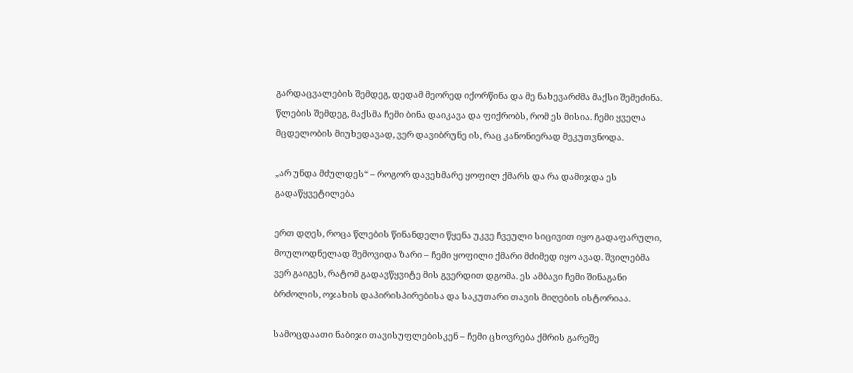გარდაცვალების შემდეგ, დედამ მეორედ იქორწინა და მე ნახევარძმა მაქსი შემეძინა. წლების შემდეგ, მაქსმა ჩემი ბინა დაიკავა და ფიქრობს, რომ ეს მისია. ჩემი ყველა მცდელობის მიუხედავად, ვერ დავიბრუნე ის, რაც კანონიერად მეკუთვნოდა.

„არ უნდა მძულდეს“ – როგორ დავეხმარე ყოფილ ქმარს და რა დამიჯდა ეს გადაწყვეტილება

ერთ დღეს, როცა წლების წინანდელი წყენა უკვე ჩვეული სიცივით იყო გადაფარული, მოულოდნელად შემოვიდა ზარი – ჩემი ყოფილი ქმარი მძიმედ იყო ავად. შვილებმა ვერ გაიგეს, რატომ გადავწყვიტე მის გვერდით დგომა. ეს ამბავი ჩემი შინაგანი ბრძოლის, ოჯახის დაპირისპირებისა და საკუთარი თავის მიღების ისტორიაა.

სამოცდაათი ნაბიჯი თავისუფლებისკენ – ჩემი ცხოვრება ქმრის გარეშე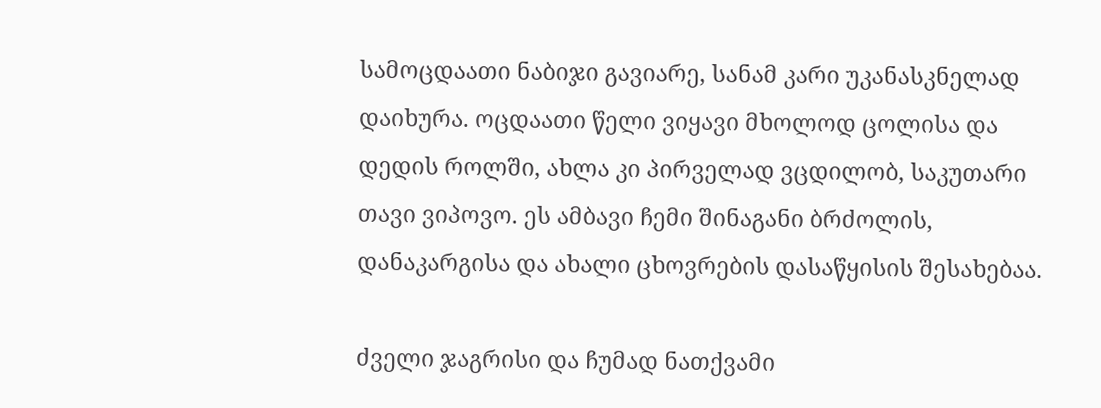სამოცდაათი ნაბიჯი გავიარე, სანამ კარი უკანასკნელად დაიხურა. ოცდაათი წელი ვიყავი მხოლოდ ცოლისა და დედის როლში, ახლა კი პირველად ვცდილობ, საკუთარი თავი ვიპოვო. ეს ამბავი ჩემი შინაგანი ბრძოლის, დანაკარგისა და ახალი ცხოვრების დასაწყისის შესახებაა.

ძველი ჯაგრისი და ჩუმად ნათქვამი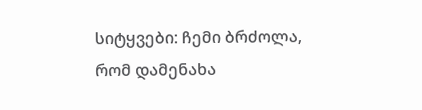სიტყვები: ჩემი ბრძოლა, რომ დამენახა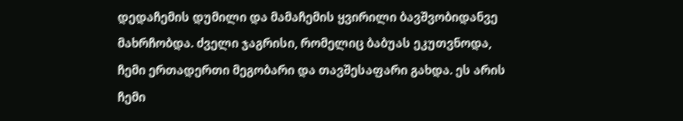დედაჩემის დუმილი და მამაჩემის ყვირილი ბავშვობიდანვე მახრჩობდა. ძველი ჯაგრისი, რომელიც ბაბუას ეკუთვნოდა, ჩემი ერთადერთი მეგობარი და თავშესაფარი გახდა. ეს არის ჩემი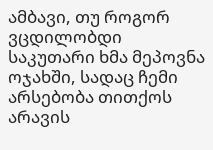ამბავი, თუ როგორ ვცდილობდი საკუთარი ხმა მეპოვნა ოჯახში, სადაც ჩემი არსებობა თითქოს არავის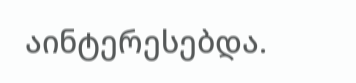აინტერესებდა.